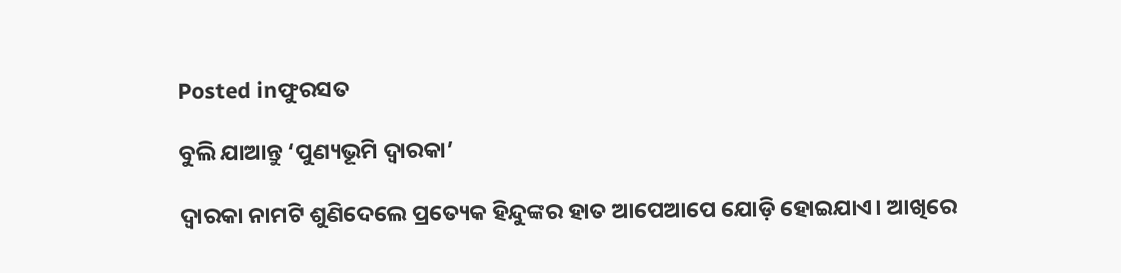Posted inଫୁରସତ

ବୁଲି ଯାଆନ୍ତୁ ‘ପୁଣ୍ୟଭୂମି ଦ୍ୱାରକା’

ଦ୍ୱାରକା ନାମଟି ଶୁଣିଦେଲେ ପ୍ରତ୍ୟେକ ହିନ୍ଦୁଙ୍କର ହାତ ଆପେଆପେ ଯୋଡ଼ି ହୋଇଯାଏ। ଆଖିରେ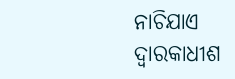ନାଚିଯାଏ ଦ୍ୱାରକାଧୀଶ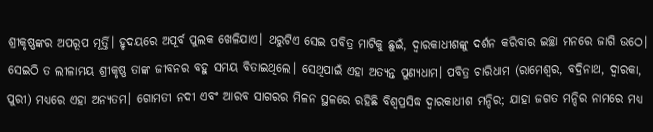ଶ୍ରୀକୃଷ୍ଣଙ୍କର ଅପରୂପ ମୂର୍ତ୍ତି। ହୃଦୟରେ ଅପୂର୍ବ ପୁଲକ ଖେଳିଯାଏ। ଥରୁଟିଏ ସେଇ ପବିତ୍ର ମାଟିକୁ ଛୁଇଁ, ଦ୍ୱାରକାଧୀଶଙ୍କୁ ଦର୍ଶନ କରିବାର ଇଚ୍ଛା ମନରେ ଜାଗି ଉଠେ। ସେଇଠି ତ ଲୀଳାମୟ ଶ୍ରୀକୃଷ୍ଣ ତାଙ୍କ ଜୀବନର ବହୁ ସମୟ ବିତାଇଥିଲେ। ସେଥିପାଇଁ ଏହା ଅତ୍ୟନ୍ତ ପୁଣ୍ୟଧାମ। ପବିତ୍ର ଚାରିଧାମ (ରାମେଶ୍ବର, ବଦ୍ରିନାଥ, ଦ୍ୱାରକା, ପୁରୀ) ମଧ୍ୟରେ ଏହା ଅନ୍ୟତମ। ଗୋମତୀ ନଦୀ ଏବଂ ଆରବ ସାଗରର ମିଳନ ସ୍ଥଳରେ ରହିଛି ବିଶ୍ୱପ୍ରସିଦ୍ଧ ଦ୍ୱାରକାଧୀଶ ମନ୍ଦିର; ଯାହା ଜଗତ ମନ୍ଦିର ନାମରେ ମଧ୍ୟ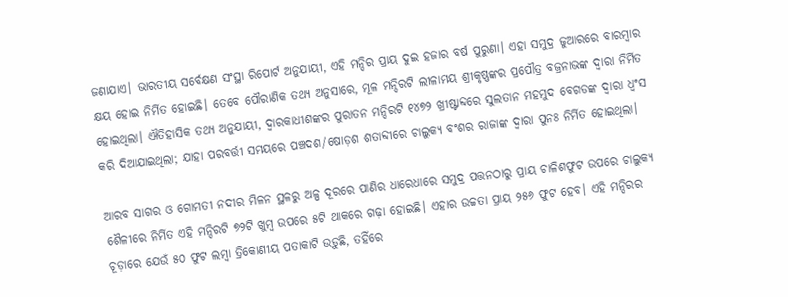ଜଣାଯାଏ। ଭାରତୀୟ ସର୍ବେକ୍ଷଣ ସଂସ୍ଥା ରିପୋର୍ଟ ଅନୁଯାୟୀ, ଏହି ମନ୍ଦିର ପ୍ରାୟ ଦୁଇ ହଜାର ବର୍ଷ ପୁରୁଣା। ଏହା ସମୁଦ୍ର ଜୁଆରରେ ବାରମ୍ବାର କ୍ଷୟ ହୋଇ ନିର୍ମିତ ହୋଇଛି। ତେବେ ପୌରାଣିକ ତଥ୍ୟ ଅନୁସାରେ, ମୂଳ ମନ୍ଦିରଟି ଲୀଳାମୟ ଶ୍ରୀକୃଷ୍ଣଙ୍କର ପ୍ରପୌତ୍ର ବଜ୍ରନାଭଙ୍କ ଦ୍ୱାରା ନିର୍ମିତ ହୋଇଥିଲା। ଐତିହାସିକ ତଥ୍ୟ ଅନୁଯାୟୀ, ଦ୍ୱାରକାଧୀଶଙ୍କର ପୁରାତନ ମନ୍ଦିରଟି ୧୪୭୨ ଖ୍ରୀଷ୍ଟାବ୍ଦରେ ସୁଲତାନ ମହମୁଦ ବେଗଡଙ୍କ ଦ୍ୱାରା ଧ୍ବଂସ କରି ଦିଆଯାଇଥିଲା; ଯାହା ପରବର୍ତ୍ତୀ ସମୟରେ ପଞ୍ଚଦଶ/ଷୋଡ଼ଶ ଶତାବ୍ଦୀରେ ଚାଲୁକ୍ୟ ବଂଶର ରାଜାଙ୍କ ଦ୍ୱାରା ପୁନଃ ନିର୍ମିତ ହୋଇଥିଲା।

ଆରବ ସାଗର ଓ ଗୋମତୀ ନଦୀର ମିଳନ ସ୍ଥଳରୁ ଅଳ୍ପ ଦୂରରେ ପାଣିର ଧାରେଧାରେ ସମୁଦ୍ର ପତ୍ତନଠାରୁ ପ୍ରାୟ ଚାଳିଶଫୁଟ ଉପରେ ଚାଲୁକ୍ୟ ଶୈଳୀରେ ନିର୍ମିତ ଏହି ମନ୍ଦିରଟି ୭୨ଟି ଖୁମ୍ବ ଉପରେ ୫ଟି ଥାକରେ ଗଢ଼ା ହୋଇଛି। ଏହାର ଉଚ୍ଚତା ପ୍ରାୟ ୨୫୬ ଫୁଟ ହେବ। ଏହି ମନ୍ଦିରର ଚୂଡ଼ାରେ ଯେଉଁ ୫୦ ଫୁଟ ଲମ୍ବା ତ୍ରିକୋଣୀୟ ପତାକାଟି ଉଡ଼ୁଛି, ତହିଁରେ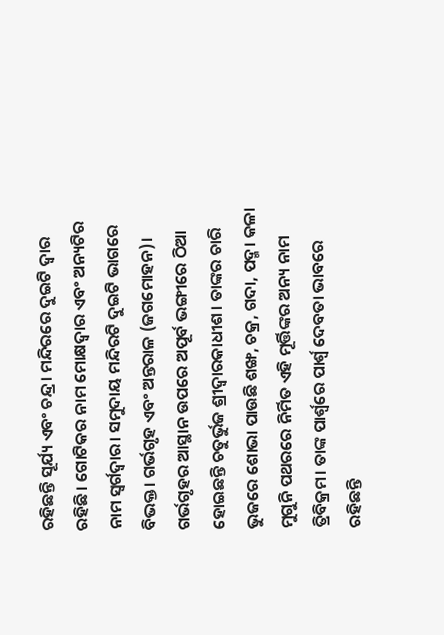ରହିଛନ୍ତି ସୂର୍ଯ୍ୟ ଏବଂ ଚନ୍ଦ୍ର। ମନ୍ଦିରରେ ଦୁଇଟି ଦ୍ୱାର ରହିଛି। ଗୋଟିକର ନାମ ମୋକ୍ଷଦ୍ୱାର ଏବଂ ଅନ୍ୟଟିର ନାମ ସ୍ବର୍ଗଦ୍ୱାର। ସମୁଦାୟ ମନ୍ଦିରଟି ଦୁଇଟି ଭାଗରେ ବିଭକ୍ତ। ଗର୍ଭଗୃହ ଏବଂ ଅନ୍ତରାଳ (ଜଗମୋହନ)। ଗର୍ଭଗୃହର ଆସ୍ଥାନ ଉପରେ ଅପୂର୍ବ ଭଙ୍ଗୀରେ ଠିଆ ହୋଇଛନ୍ତି ଚତୁର୍ଭୁଜ ଶ୍ରୀଦ୍ୱାରକାଧୀଶ। ତାଙ୍କର ଚାରି ଭୁଜରେ ଶୋଭା ପାଉଛି ଶଙ୍ଖ, ଚକ୍ର, ଗଦା, ପଦ୍ମ। କଳା ମୁଗୁନି ପଥରରେ ନିର୍ମିତ ଏହି ମୂର୍ତ୍ତିଙ୍କର ଅନ୍ୟ ନାମ ତ୍ରିବିକ୍ରମ। ତାଙ୍କ ପାର୍ଶ୍ୱରେ ପାର୍ଶ୍ୱ ଦେବତା ଭାବରେ ରହିଛନ୍ତି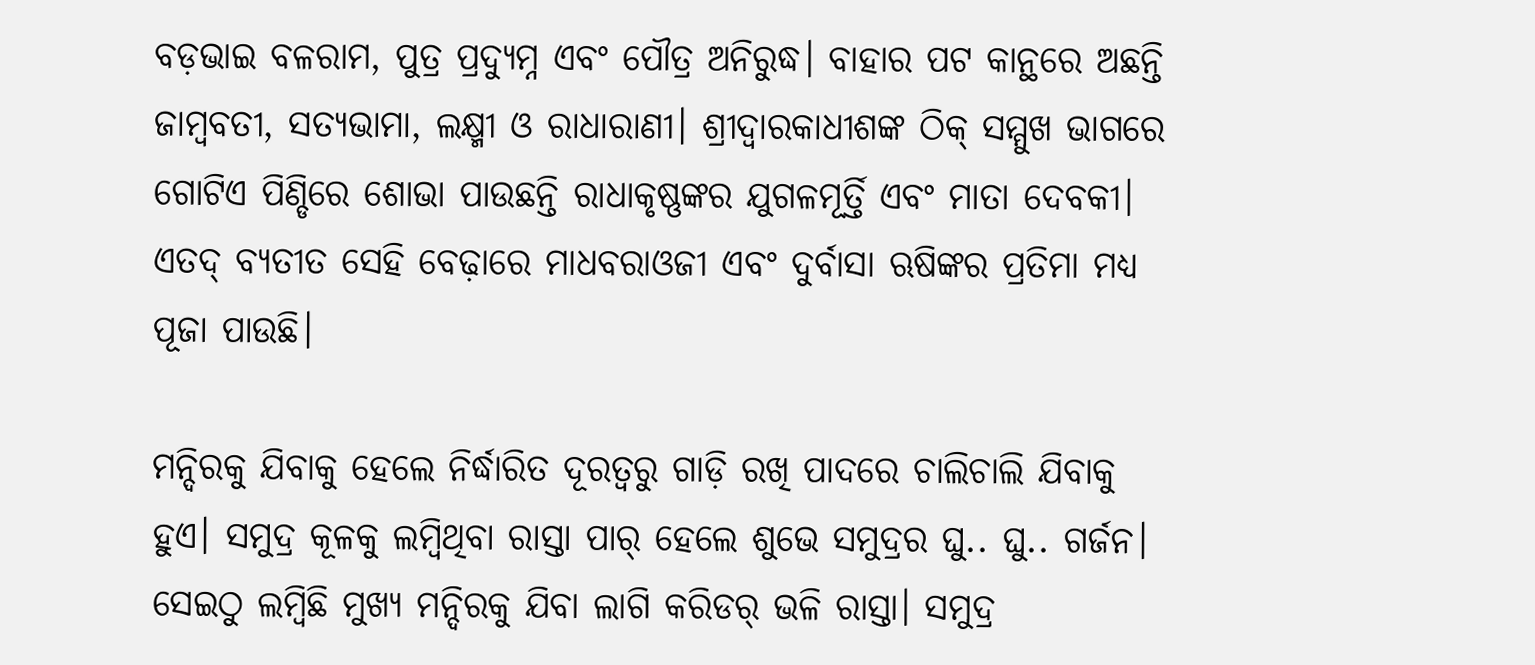ବଡ଼ଭାଇ ବଳରାମ, ପୁତ୍ର ପ୍ରଦ୍ୟୁମ୍ନ ଏବଂ ପୌତ୍ର ଅନିରୁଦ୍ଧ। ବାହାର ପଟ କାନ୍ଥରେ ଅଛନ୍ତି ଜାମ୍ବବତୀ, ସତ୍ୟଭାମା, ଲକ୍ଷ୍ମୀ ଓ ରାଧାରାଣୀ। ଶ୍ରୀଦ୍ୱାରକାଧୀଶଙ୍କ ଠିକ୍‌ ସମ୍ମୁଖ ଭାଗରେ ଗୋଟିଏ ପିଣ୍ଡିରେ ଶୋଭା ପାଉଛନ୍ତି ରାଧାକୃଷ୍ଣଙ୍କର ଯୁଗଳମୂର୍ତ୍ତି ଏବଂ ମାତା ଦେବକୀ। ଏତଦ୍‌ ବ୍ୟତୀତ ସେହି ବେଢ଼ାରେ ମାଧବରାଓଜୀ ଏବଂ ଦୁର୍ବାସା ଋଷିଙ୍କର ପ୍ରତିମା ମଧ୍ୟ ପୂଜା ପାଉଛି।

ମନ୍ଦିରକୁ ଯିବାକୁ ହେଲେ ନିର୍ଦ୍ଧାରିତ ଦୂରତ୍ୱରୁ ଗାଡ଼ି ରଖି ପାଦରେ ଚାଲିଚାଲି ଯିବାକୁ ହୁଏ। ସମୁଦ୍ର କୂଳକୁ ଲମ୍ବିଥିବା ରାସ୍ତା ପାର୍‌ ହେଲେ ଶୁଭେ ସମୁଦ୍ରର ଘୁ.. ଘୁ.. ଗର୍ଜନ। ସେଇଠୁ ଲମ୍ବିଛି ମୁଖ୍ୟ ମନ୍ଦିରକୁ ଯିବା ଲାଗି କରିଡର୍‌ ଭଳି ରାସ୍ତା। ସମୁଦ୍ର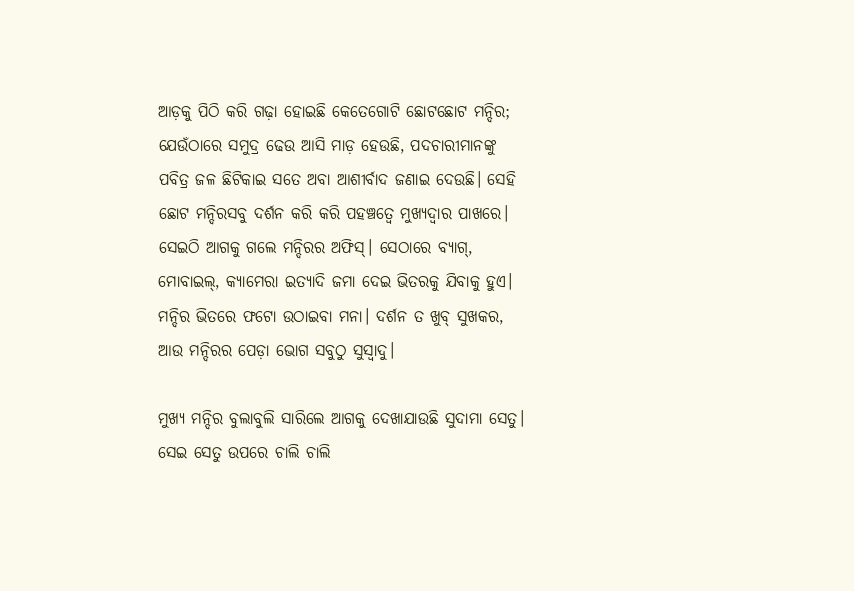ଆଡ଼କୁ ପିଠି କରି ଗଢ଼ା ହୋଇଛି କେତେଗୋଟି ଛୋଟଛୋଟ ମନ୍ଦିର; ଯେଉଁଠାରେ ସମୁଦ୍ର ଢେଉ ଆସି ମାଡ଼ ହେଉଛି, ପଦଚାରୀମାନଙ୍କୁ ପବିତ୍ର ଜଳ ଛିଟିକାଇ ସତେ ଅବା ଆଶୀର୍ବାଦ ଜଣାଇ ଦେଉଛି। ସେହି ଛୋଟ ମନ୍ଦିରସବୁ ଦର୍ଶନ କରି କରି ପହଞ୍ଚତ୍ବେ ମୁଖ୍ୟଦ୍ୱାର ପାଖରେ। ସେଇଠି ଆଗକୁ ଗଲେ ମନ୍ଦିରର ଅଫିସ୍‌। ସେଠାରେ ବ୍ୟାଗ୍‌, ମୋବାଇଲ୍‌, କ୍ୟାମେରା ଇତ୍ୟାଦି ଜମା ଦେଇ ଭିତରକୁ ଯିବାକୁ ହୁଏ। ମନ୍ଦିର ଭିତରେ ଫଟୋ ଉଠାଇବା ମନା। ଦର୍ଶନ ତ ଖୁବ୍‌ ସୁଖକର, ଆଉ ମନ୍ଦିରର ପେଡ଼ା ଭୋଗ ସବୁଠୁ ସୁସ୍ବାଦୁ।

ମୁଖ୍ୟ ମନ୍ଦିର ବୁଲାବୁଲି ସାରିଲେ ଆଗକୁ ଦେଖାଯାଉଛି ସୁଦାମା ସେତୁ। ସେଇ ସେତୁ ଉପରେ ଚାଲି ଚାଲି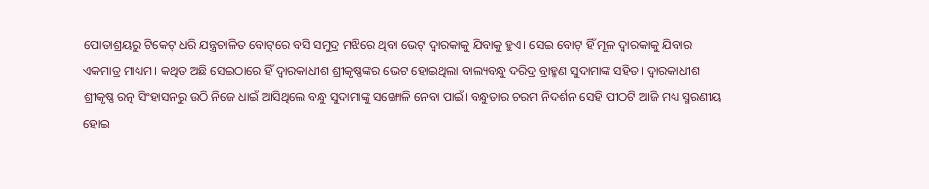ପୋତାଶ୍ରୟରୁ ଟିକେଟ୍‌ ଧରି ଯନ୍ତ୍ରଚାଳିତ ବୋଟ୍‌ରେ ବସି ସମୁଦ୍ର ମଝିରେ ଥିବା ଭେଟ୍‌ ଦ୍ୱାରକାକୁ ଯିବାକୁ ହୁଏ। ସେଇ ବୋଟ୍‌ ହିଁ ମୂଳ ଦ୍ୱାରକାକୁ ଯିବାର ଏକମାତ୍ର ମାଧ୍ୟମ। କଥିତ ଅଛି ସେଇଠାରେ ହିଁ ଦ୍ୱାରକାଧୀଶ ଶ୍ରୀକୃଷ୍ଣଙ୍କର ଭେଟ ହୋଇଥିଲା ବାଲ୍ୟବନ୍ଧୁ ଦରିଦ୍ର ବ୍ରାହ୍ମଣ ସୁଦାମାଙ୍କ ସହିତ। ଦ୍ୱାରକାଧୀଶ ଶ୍ରୀକୃଷ୍ଣ ରତ୍ନ ସିଂହାସନରୁ ଉଠି ନିଜେ ଧାଇଁ ଆସିଥିଲେ ବନ୍ଧୁ ସୁଦାମାଙ୍କୁ ସଙ୍ଖୋଳି ନେବା ପାଇଁ। ବନ୍ଧୁତାର ଚରମ ନିଦର୍ଶନ ସେହି ପୀଠଟି ଆଜି ମଧ୍ୟ ସ୍ମରଣୀୟ ହୋଇ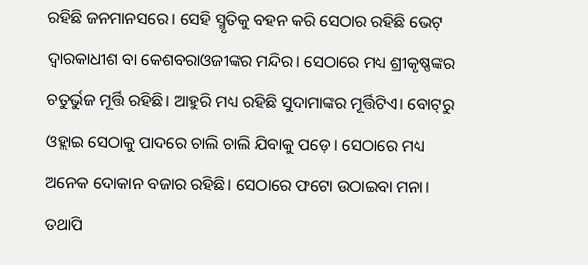ରହିଛି ଜନମାନସରେ। ସେହି ସ୍ମୃତିକୁ ବହନ କରି ସେଠାର ରହିଛି ଭେଟ୍‌ ଦ୍ୱାରକାଧୀଶ ବା କେଶବରାଓଜୀଙ୍କର ମନ୍ଦିର। ସେଠାରେ ମଧ୍ୟ ଶ୍ରୀକୃଷ୍ଣଙ୍କର ଚତୁର୍ଭୁଜ ମୂର୍ତ୍ତି ରହିଛି। ଆହୁରି ମଧ୍ୟ ରହିଛି ସୁଦାମାଙ୍କର ମୂର୍ତ୍ତିଟିଏ। ବୋଟ୍‌ରୁ ଓହ୍ଲାଇ ସେଠାକୁ ପାଦରେ ଚାଲି ଚାଲି ଯିବାକୁ ପଡ଼େ। ସେଠାରେ ମଧ୍ୟ ଅନେକ ଦୋକାନ ବଜାର ରହିଛି। ସେଠାରେ ଫଟୋ ଉଠାଇବା ମନା। ତଥାପି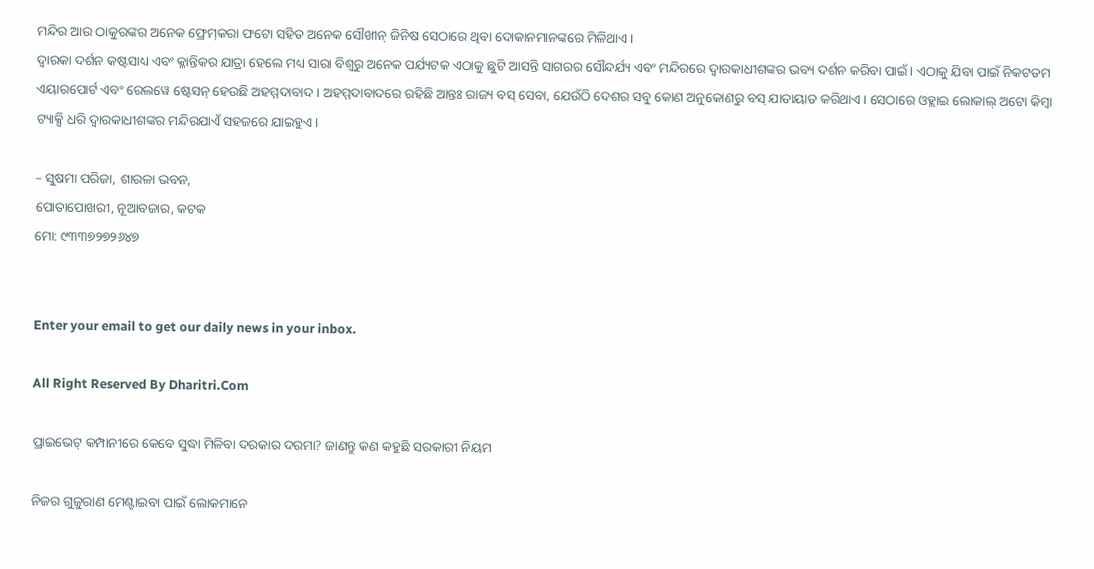ମନ୍ଦିର ଆଉ ଠାକୁରଙ୍କର ଅନେକ ଫ୍ରେମ୍‌କରା ଫଟୋ ସହିତ ଅନେକ ସୌଖୀନ୍‌ ଜିନିଷ ସେଠାରେ ଥିବା ଦୋକାନମାନଙ୍କରେ ମିଳିଥାଏ।
ଦ୍ୱାରକା ଦର୍ଶନ କଷ୍ଟସାଧ୍ୟ ଏବଂ କ୍ଳାନ୍ତିକର ଯାତ୍ରା ହେଲେ ମଧ୍ୟ ସାରା ବିଶ୍ବରୁ ଅନେକ ପର୍ଯ୍ୟଟକ ଏଠାକୁ ଛୁଟି ଆସନ୍ତି ସାଗରର ସୌନ୍ଦର୍ଯ୍ୟ ଏବଂ ମନ୍ଦିରରେ ଦ୍ୱାରକାଧୀଶଙ୍କର ଭବ୍ୟ ଦର୍ଶନ କରିବା ପାଇଁ। ଏଠାକୁ ଯିବା ପାଇଁ ନିକଟତମ ଏୟାରପୋର୍ଟ ଏବଂ ରେଲୱେ ଷ୍ଟେସନ୍‌ ହେଉଛି ଅହମ୍ମଦାବାଦ। ଅହମ୍ମଦାବାଦରେ ରହିଛି ଆନ୍ତଃ ରାଜ୍ୟ ବସ୍‌ ସେବା, ଯେଉଁଠି ଦେଶର ସବୁ କୋଣ ଅନୁକୋଣରୁ ବସ୍‌ ଯାତାୟାତ କରିଥାଏ। ସେଠାରେ ଓହ୍ଲାଇ ଲୋକାଲ୍‌ ଅଟୋ କିମ୍ବା ଟ୍ୟାକ୍ସି ଧରି ଦ୍ୱାରକାଧୀଶଙ୍କର ମନ୍ଦିରଯାଏଁ ସହଜରେ ଯାଇହୁଏ।

– ସୁଷମା ପରିଜା, ଶାରଳା ଭବନ,
ପୋତାପୋଖରୀ, ନୂଆବଜାର, କଟକ
ମୋ: ୯୩୩୭୨୭୨୬୪୭


Enter your email to get our daily news in your inbox.

All Right Reserved By Dharitri.Com

ପ୍ରାଇଭେଟ୍ କମ୍ପାନୀରେ କେବେ ସୁଦ୍ଧା ମିଳିବା ଦରକାର ଦରମା? ଜାଣନ୍ତୁ କଣ କହୁଛି ସରକାରୀ ନିୟମ

ନିଜର ଗୁଜୁରାଣ ମେଣ୍ଟାଇବା ପାଇଁ ଲୋକମାନେ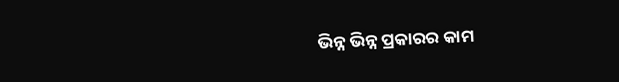ଭିନ୍ନ ଭିନ୍ନ ପ୍ରକାରର କାମ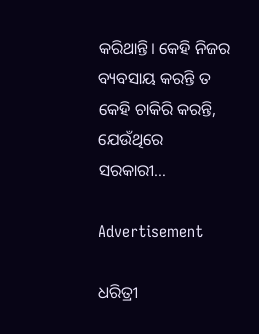କରିଥାନ୍ତି। କେହି ନିଜର ବ୍ୟବସାୟ କରନ୍ତି ତ କେହି ଚାକିରି କରନ୍ତି, ଯେଉଁଥିରେ ସରକାରୀ…

Advertisement

ଧରିତ୍ରୀ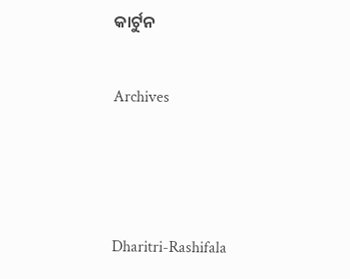କାର୍ଟୁନ

Archives



Dharitri-Rashifala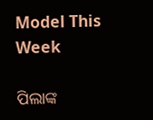Model This Week

ପିଲାଙ୍କ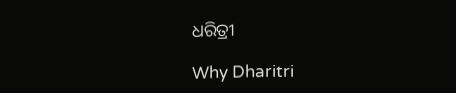ଧରିତ୍ରୀ

Why Dharitri